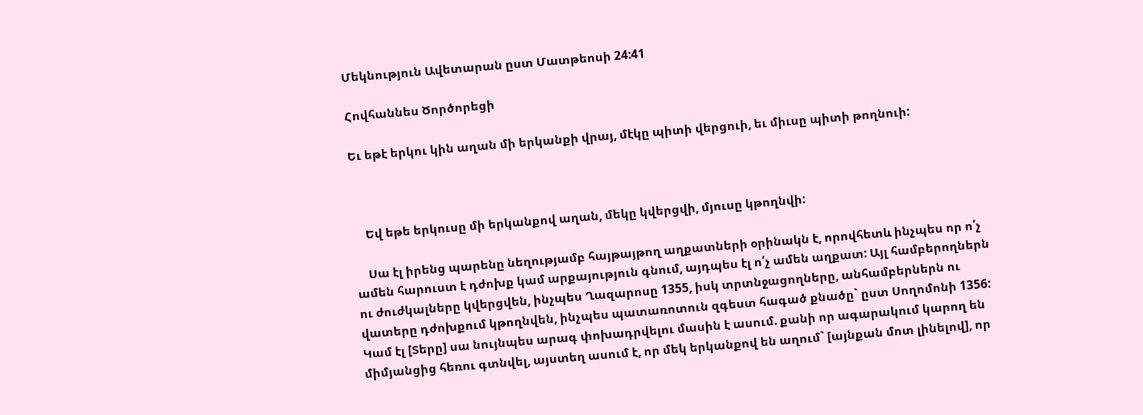Մեկնություն Ավետարան ըստ Մատթեոսի 24:41

Հովհաննես Ծործորեցի

Եւ եթէ երկու կին աղան մի երկանքի վրայ, մէկը պիտի վերցուի, եւ միւսը պիտի թողնուի:



    Եվ եթե երկուսը մի երկանքով աղան, մեկը կվերցվի, մյուսը կթողնվի:

    Սա էլ իրենց պարենը նեղությամբ հայթայթող աղքատների օրինակն է, որովհետև ինչպես որ ո՛չ ամեն հարուստ է դժոխք կամ արքայություն գնում, այդպես էլ ո՛չ ամեն աղքատ: Այլ համբերողներն ու ժուժկալները կվերցվեն, ինչպես Ղազարոսը 1355, իսկ տրտնջացողները, անհամբերներն ու վատերը դժոխքում կթողնվեն, ինչպես պատառոտուն զգեստ հագած քնածը` ըստ Սողոմոնի 1356: Կամ էլ [Տերը] սա նույնպես արագ փոխադրվելու մասին է ասում. քանի որ ագարակում կարող են միմյանցից հեռու գտնվել, այստեղ ասում է, որ մեկ երկանքով են աղում` [այնքան մոտ լինելով], որ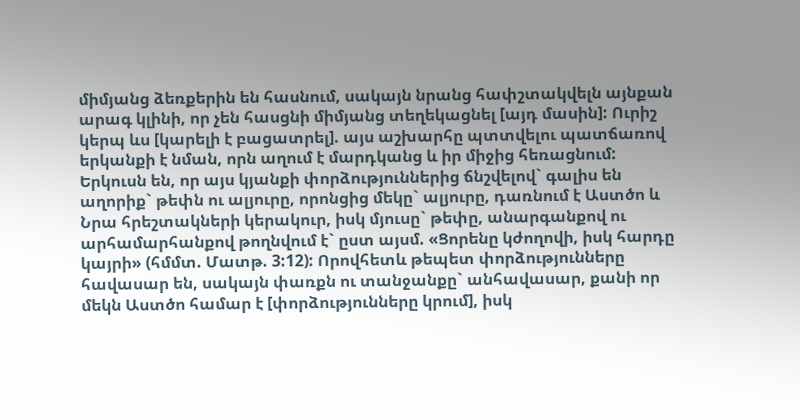միմյանց ձեռքերին են հասնում, սակայն նրանց հափշտակվելն այնքան արագ կլինի, որ չեն հասցնի միմյանց տեղեկացնել [այդ մասին]: Ուրիշ կերպ ևս [կարելի է բացատրել]. այս աշխարհը պտտվելու պատճառով երկանքի է նման, որն աղում է մարդկանց և իր միջից հեռացնում: Երկուսն են, որ այս կյանքի փորձություններից ճնշվելով` գալիս են աղորիք` թեփն ու ալյուրը, որոնցից մեկը` ալյուրը, դառնում է Աստծո և Նրա հրեշտակների կերակուր, իսկ մյուսը` թեփը, անարգանքով ու արհամարհանքով թողնվում է` ըստ այսմ. «Ցորենը կժողովի, իսկ հարդը կայրի» (հմմտ. Մատթ. 3:12): Որովհետև թեպետ փորձությունները հավասար են, սակայն փառքն ու տանջանքը` անհավասար, քանի որ մեկն Աստծո համար է [փորձությունները կրում], իսկ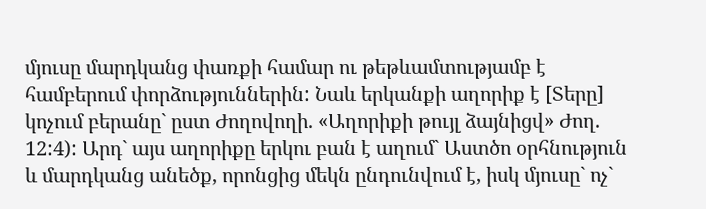մյուսը մարդկանց փառքի համար ու թեթևամտությամբ է համբերում փորձություններին: Նաև երկանքի աղորիք է [Տերը] կոչում բերանը` ըստ Ժողովողի. «Աղորիքի թույլ ձայնիցվ» Ժող. 12:4): Արդ` այս աղորիքը երկու բան է աղում` Աստծո օրհնություն և մարդկանց անեծք, որոնցից մեկն ընդունվում է, իսկ մյուսը` ոչ`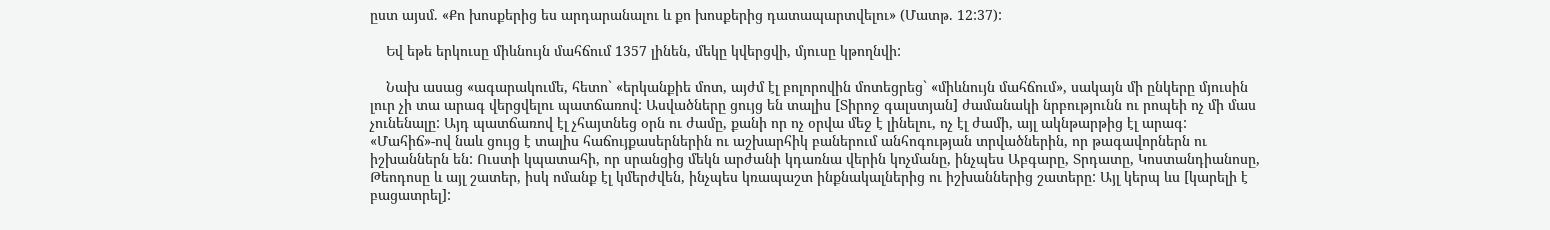ըստ այսմ. «Քո խոսքերից ես արդարանալու և քո խոսքերից դատապարտվելու» (Մատթ. 12:37):

    Եվ եթե երկուսը միևնույն մահճում 1357 լինեն, մեկը կվերցվի, մյուսը կթողնվի:

    Նախ ասաց «ագարակումե, հետո` «երկանքիե մոտ, այժմ էլ բոլորովին մոտեցրեց` «միևնույն մահճում», սակայն մի ընկերը մյուսին լուր չի տա արագ վերցվելու պատճառով: Ասվածները ցույց են տալիս [Տիրոջ գալստյան] ժամանակի նրբությունն ու րոպեի ոչ մի մաս չունենալը: Այդ պատճառով էլ չհայտնեց օրն ու ժամը, քանի որ ոչ օրվա մեջ է լինելու, ոչ էլ ժամի, այլ ակնթարթից էլ արագ: «Մահիճ»-ով նաև ցույց է տալիս հաճույքասերներին ու աշխարհիկ բաներում անհոգության տրվածներին, որ թագավորներն ու իշխաններն են: Ուստի կպատահի, որ սրանցից մեկն արժանի կդառնա վերին կոչմանը, ինչպես Աբգարը, Տրդատը, Կոստանդիանոսը, Թեոդոսը և այլ շատեր, իսկ ոմանք էլ կմերժվեն, ինչպես կռապաշտ ինքնակալներից ու իշխաններից շատերը: Այլ կերպ ևս [կարելի է բացատրել]: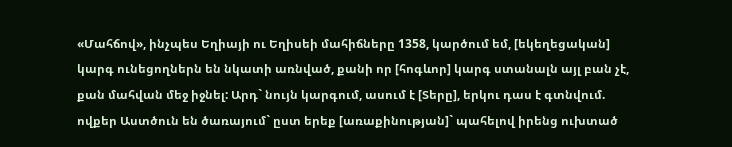«Մահճով», ինչպես Եղիայի ու Եղիսեի մահիճները 1358, կարծում եմ, [եկեղեցական] կարգ ունեցողներն են նկատի առնված, քանի որ [հոգևոր] կարգ ստանալն այլ բան չէ, քան մահվան մեջ իջնել: Արդ` նույն կարգում, ասում է [Տերը], երկու դաս է գտնվում. ովքեր Աստծուն են ծառայում` ըստ երեք [առաքինության]` պահելով իրենց ուխտած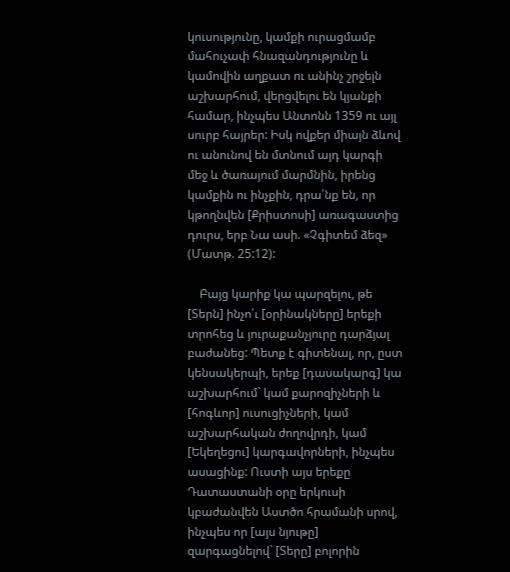կուսությունը, կամքի ուրացմամբ մահուչափ հնազանդությունը և կամովին աղքատ ու անինչ շրջելն աշխարհում, վերցվելու են կյանքի համար, ինչպես Անտոնն 1359 ու այլ սուրբ հայրեր: Իսկ ովքեր միայն ձևով ու անունով են մտնում այդ կարգի մեջ և ծառայում մարմնին, իրենց կամքին ու ինչքին, դրա՛նք են, որ կթողնվեն [Քրիստոսի] առագաստից դուրս, երբ Նա ասի. «Չգիտեմ ձեզ» (Մատթ. 25:12):

    Բայց կարիք կա պարզելու, թե [Տերն] ինչո՛ւ [օրինակները] երեքի տրոհեց և յուրաքանչյուրը դարձյալ բաժանեց: Պետք է գիտենալ, որ, ըստ կենսակերպի, երեք [դասակարգ] կա աշխարհում` կամ քարոզիչների և [հոգևոր] ուսուցիչների, կամ աշխարհական ժողովրդի, կամ [Եկեղեցու] կարգավորների, ինչպես ասացինք: Ուստի այս երեքը Դատաստանի օրը երկուսի կբաժանվեն Աստծո հրամանի սրով, ինչպես որ [այս նյութը] զարգացնելով` [Տերը] բոլորին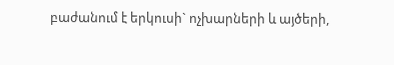բաժանում է երկուսի` ոչխարների և այծերի,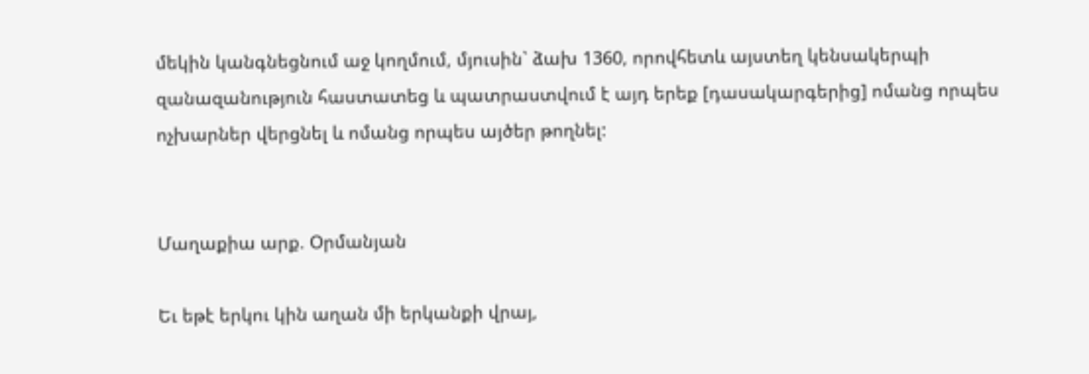մեկին կանգնեցնում աջ կողմում, մյուսին` ձախ 1360, որովհետև այստեղ կենսակերպի զանազանություն հաստատեց և պատրաստվում է այդ երեք [դասակարգերից] ոմանց որպես ոչխարներ վերցնել և ոմանց որպես այծեր թողնել:


Մաղաքիա արք. Օրմանյան

Եւ եթէ երկու կին աղան մի երկանքի վրայ,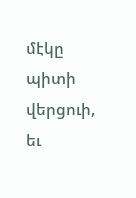մէկը պիտի վերցուի, եւ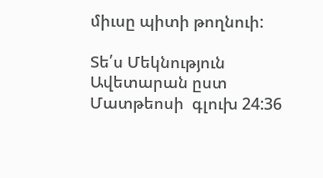միւսը պիտի թողնուի:

Տե՛ս Մեկնություն Ավետարան ըստ Մատթեոսի  գլուխ 24:36